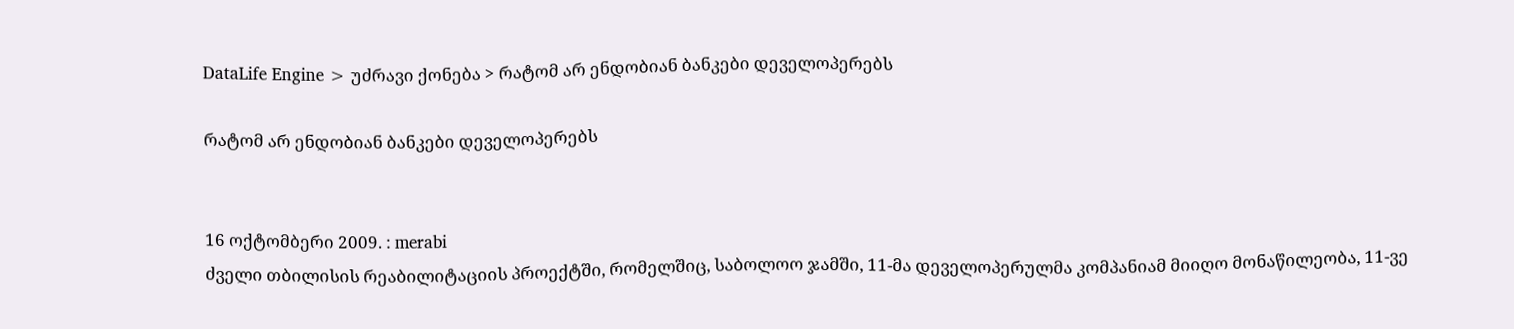DataLife Engine > უძრავი ქონება > რატომ არ ენდობიან ბანკები დეველოპერებს

რატომ არ ენდობიან ბანკები დეველოპერებს


16 ოქტომბერი 2009. : merabi
ძველი თბილისის რეაბილიტაციის პროექტში, რომელშიც, საბოლოო ჯამში, 11-მა დეველოპერულმა კომპანიამ მიიღო მონაწილეობა, 11-ვე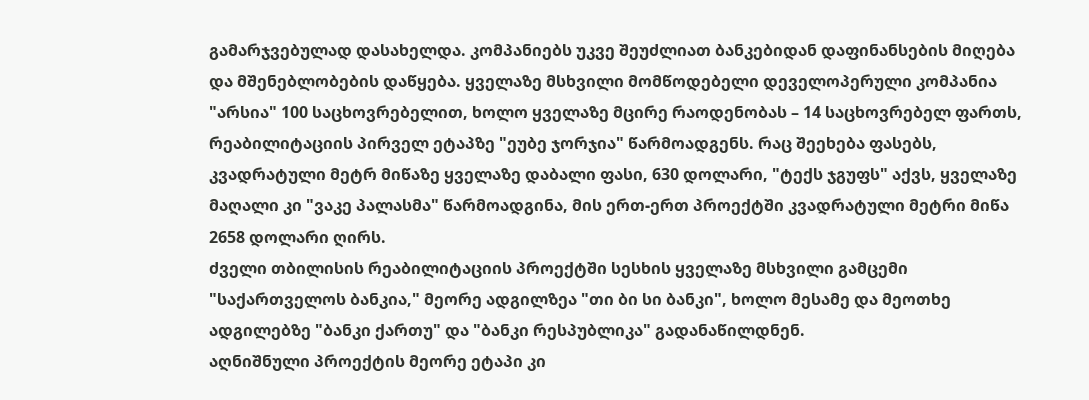გამარჯვებულად დასახელდა. კომპანიებს უკვე შეუძლიათ ბანკებიდან დაფინანსების მიღება და მშენებლობების დაწყება. ყველაზე მსხვილი მომწოდებელი დეველოპერული კომპანია "არსია" 100 საცხოვრებელით, ხოლო ყველაზე მცირე რაოდენობას – 14 საცხოვრებელ ფართს, რეაბილიტაციის პირველ ეტაპზე "ეუბე ჯორჯია" წარმოადგენს. რაც შეეხება ფასებს, კვადრატული მეტრ მიწაზე ყველაზე დაბალი ფასი, 630 დოლარი, "ტექს ჯგუფს" აქვს, ყველაზე მაღალი კი "ვაკე პალასმა" წარმოადგინა, მის ერთ-ერთ პროექტში კვადრატული მეტრი მიწა 2658 დოლარი ღირს.
ძველი თბილისის რეაბილიტაციის პროექტში სესხის ყველაზე მსხვილი გამცემი "საქართველოს ბანკია," მეორე ადგილზეა "თი ბი სი ბანკი", ხოლო მესამე და მეოთხე ადგილებზე "ბანკი ქართუ" და "ბანკი რესპუბლიკა" გადანაწილდნენ.
აღნიშნული პროექტის მეორე ეტაპი კი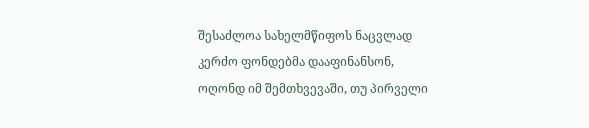შესაძლოა სახელმწიფოს ნაცვლად კერძო ფონდებმა დააფინანსონ, ოღონდ იმ შემთხვევაში, თუ პირველი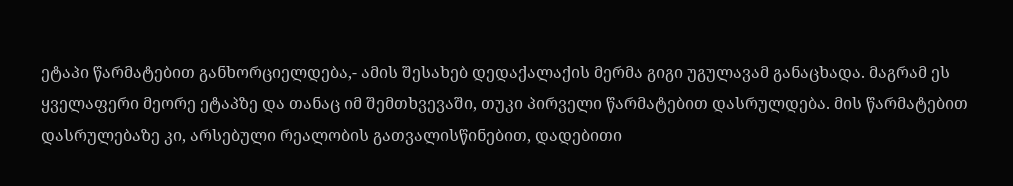ეტაპი წარმატებით განხორციელდება,- ამის შესახებ დედაქალაქის მერმა გიგი უგულავამ განაცხადა. მაგრამ ეს ყველაფერი მეორე ეტაპზე და თანაც იმ შემთხვევაში, თუკი პირველი წარმატებით დასრულდება. მის წარმატებით დასრულებაზე კი, არსებული რეალობის გათვალისწინებით, დადებითი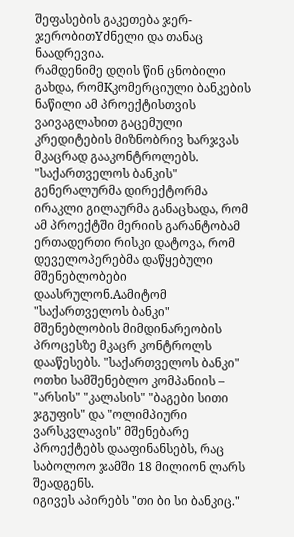შეფასების გაკეთება ჯერ-ჯერობითYძნელი და თანაც ნაადრევია.
რამდენიმე დღის წინ ცნობილი გახდა, რომKკომერციული ბანკების ნაწილი ამ პროექტისთვის ვაივაგლახით გაცემული კრედიტების მიზნობრივ ხარჯვას მკაცრად გააკონტროლებს. "საქართველოს ბანკის" გენერალურმა დირექტორმა ირაკლი გილაურმა განაცხადა, რომ ამ პროექტში მერიის გარანტობამ ერთადერთი რისკი დატოვა, რომ დეველოპერებმა დაწყებული მშენებლობები დაასრულონ.Aამიტომ "საქართველოს ბანკი" მშენებლობის მიმდინარეობის პროცესზე მკაცრ კონტროლს დააწესებს. "საქართველოს ბანკი" ოთხი სამშენებლო კომპანიის – "არსის" "კალასის" "ბაგები სითი ჯგუფის" და "ოლიმპიური ვარსკვლავის" მშენებარე პროექტებს დააფინანსებს, რაც საბოლოო ჯამში 18 მილიონ ლარს შეადგენს.
იგივეს აპირებს "თი ბი სი ბანკიც."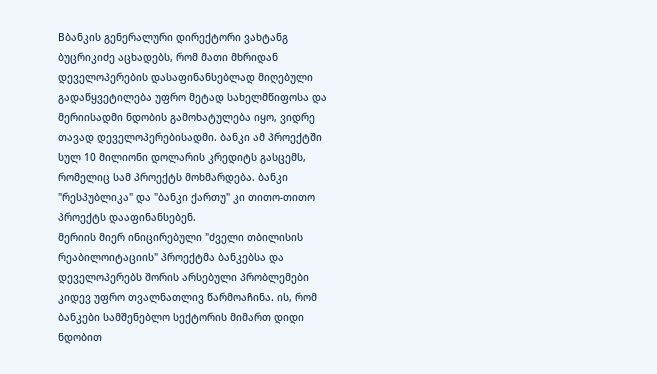Bბანკის გენერალური დირექტორი ვახტანგ ბუცრიკიძე აცხადებს, რომ მათი მხრიდან დეველოპერების დასაფინანსებლად მიღებული გადაწყვეტილება უფრო მეტად სახელმწიფოსა და მერიისადმი ნდობის გამოხატულება იყო, ვიდრე თავად დეველოპერებისადმი. ბანკი ამ პროექტში სულ 10 მილიონი დოლარის კრედიტს გასცემს, რომელიც სამ პროექტს მოხმარდება. ბანკი "რესპუბლიკა" და "ბანკი ქართუ" კი თითო-თითო პროექტს დააფინანსებენ.
მერიის მიერ ინიცირებული "ძველი თბილისის რეაბილოიტაციის" პროექტმა ბანკებსა და დეველოპერებს შორის არსებული პრობლემები კიდევ უფრო თვალნათლივ წარმოაჩინა. ის, რომ ბანკები სამშენებლო სექტორის მიმართ დიდი ნდობით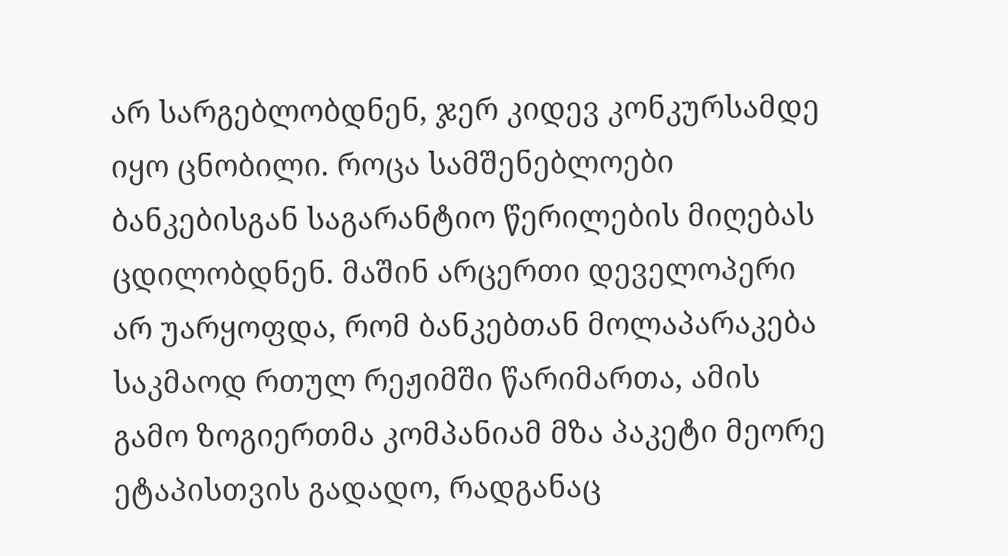არ სარგებლობდნენ, ჯერ კიდევ კონკურსამდე იყო ცნობილი. როცა სამშენებლოები ბანკებისგან საგარანტიო წერილების მიღებას ცდილობდნენ. მაშინ არცერთი დეველოპერი არ უარყოფდა, რომ ბანკებთან მოლაპარაკება საკმაოდ რთულ რეჟიმში წარიმართა, ამის გამო ზოგიერთმა კომპანიამ მზა პაკეტი მეორე ეტაპისთვის გადადო, რადგანაც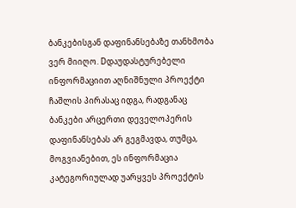ბანკებისგან დაფინანსებაზე თანხმობა ვერ მიიღო. Dდაუდასტურებელი ინფორმაციით აღნიშნული პროექტი ჩაშლის პირასაც იდგა, რადგანაც ბანკები არცერთი დეველოპერის დაფინანსებას არ გეგმავდა, თუმცა, მოგვიანებით, ეს ინფორმაცია კატეგორიულად უარყვეს პროექტის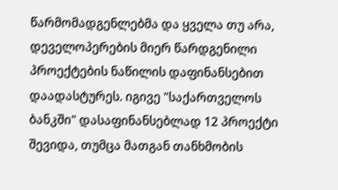წარმომადგენლებმა და ყველა თუ არა, დეველოპერების მიერ წარდგენილი პროექტების ნაწილის დაფინანსებით დაადასტურეს. იგივე "საქართველოს ბანკში" დასაფინანსებლად 12 პროექტი შევიდა, თუმცა მათგან თანხმობის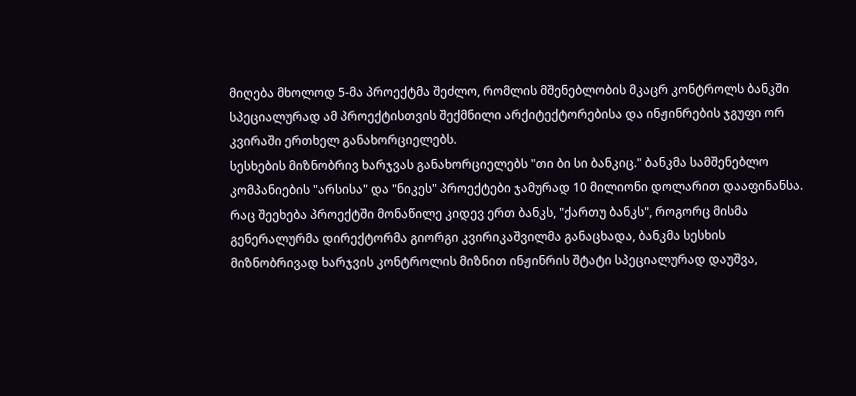მიღება მხოლოდ 5-მა პროექტმა შეძლო, რომლის მშენებლობის მკაცრ კონტროლს ბანკში სპეციალურად ამ პროექტისთვის შექმნილი არქიტექტორებისა და ინჟინრების ჯგუფი ორ კვირაში ერთხელ განახორციელებს.
სესხების მიზნობრივ ხარჯვას განახორციელებს "თი ბი სი ბანკიც." ბანკმა სამშენებლო კომპანიების "არსისა" და "ნიკეს" პროექტები ჯამურად 10 მილიონი დოლარით დააფინანსა. რაც შეეხება პროექტში მონაწილე კიდევ ერთ ბანკს, "ქართუ ბანკს", როგორც მისმა გენერალურმა დირექტორმა გიორგი კვირიკაშვილმა განაცხადა, ბანკმა სესხის მიზნობრივად ხარჯვის კონტროლის მიზნით ინჟინრის შტატი სპეციალურად დაუშვა,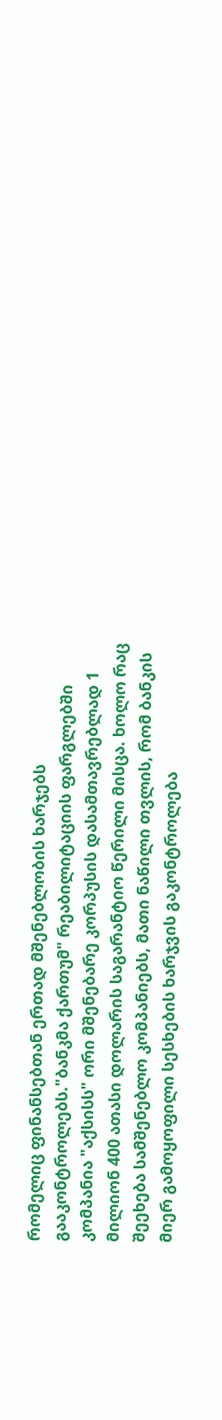რომელიც ფინანსებთან ერთად მშენებლობის ხარჯებს გააკონტროლებს."ბანკმა ქართუმ" რეაბილიტაციის ფარგლებში კომპანია "აქსისს" ორი მშენებარე კორპუსის დასამთავრებლად 1 მილიონ 400 ათასი დოლარის საგარანტიო წერილი მისცა. ხოლო რაც შეეხება სამშენებლო კომპანიებს, მათი ნაწილი თვლის, რომ ბანკის მიერ გამოყოფილი სესხების ხარჯვის გაკონტროლება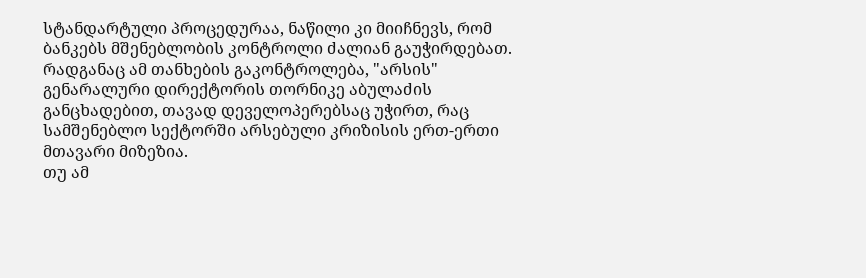სტანდარტული პროცედურაა, ნაწილი კი მიიჩნევს, რომ ბანკებს მშენებლობის კონტროლი ძალიან გაუჭირდებათ. რადგანაც ამ თანხების გაკონტროლება, "არსის" გენარალური დირექტორის თორნიკე აბულაძის განცხადებით, თავად დეველოპერებსაც უჭირთ, რაც სამშენებლო სექტორში არსებული კრიზისის ერთ-ერთი მთავარი მიზეზია.
თუ ამ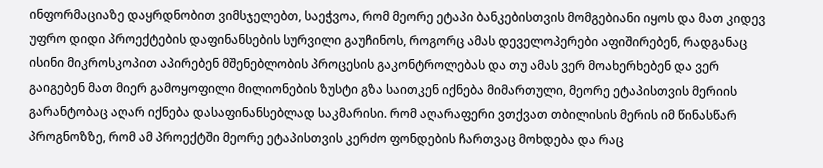ინფორმაციაზე დაყრდნობით ვიმსჯელებთ, საეჭვოა, რომ მეორე ეტაპი ბანკებისთვის მომგებიანი იყოს და მათ კიდევ უფრო დიდი პროექტების დაფინანსების სურვილი გაუჩინოს, როგორც ამას დეველოპერები აფიშირებენ, რადგანაც ისინი მიკროსკოპით აპირებენ მშენებლობის პროცესის გაკონტროლებას და თუ ამას ვერ მოახერხებენ და ვერ გაიგებენ მათ მიერ გამოყოფილი მილიონების ზუსტი გზა საითკენ იქნება მიმართული, მეორე ეტაპისთვის მერიის გარანტობაც აღარ იქნება დასაფინანსებლად საკმარისი. რომ აღარაფერი ვთქვათ თბილისის მერის იმ წინასწარ პროგნოზზე, რომ ამ პროექტში მეორე ეტაპისთვის კერძო ფონდების ჩართვაც მოხდება და რაც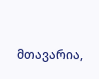მთავარია,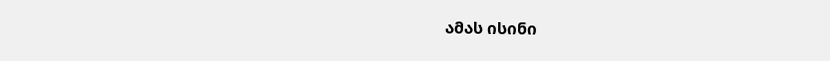ამას ისინი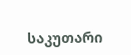საკუთარი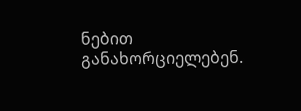ნებით განახორციელებენ.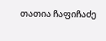თათია ჩაფიჩაძე